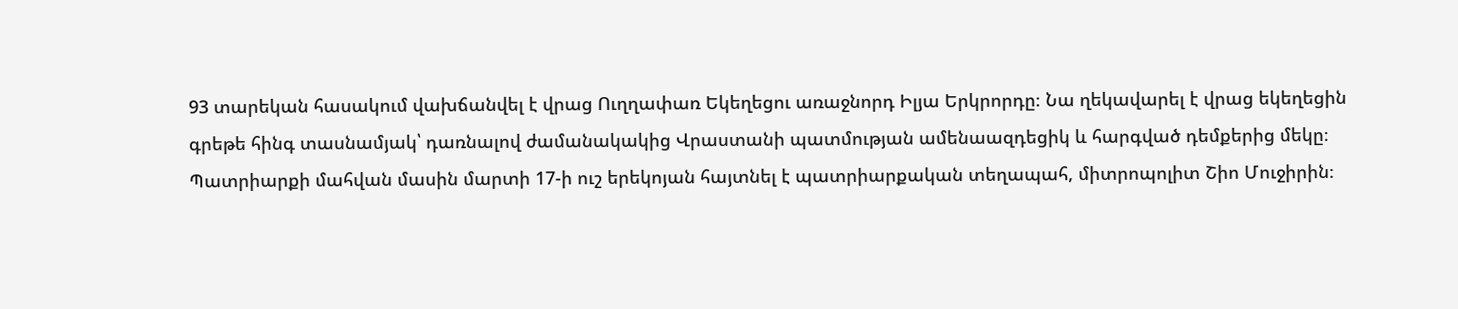93 տարեկան հասակում վախճանվել է վրաց Ուղղափառ Եկեղեցու առաջնորդ Իլյա Երկրորդը։ Նա ղեկավարել է վրաց եկեղեցին գրեթե հինգ տասնամյակ՝ դառնալով ժամանակակից Վրաստանի պատմության ամենաազդեցիկ և հարգված դեմքերից մեկը։ Պատրիարքի մահվան մասին մարտի 17-ի ուշ երեկոյան հայտնել է պատրիարքական տեղապահ, միտրոպոլիտ Շիո Մուջիրին։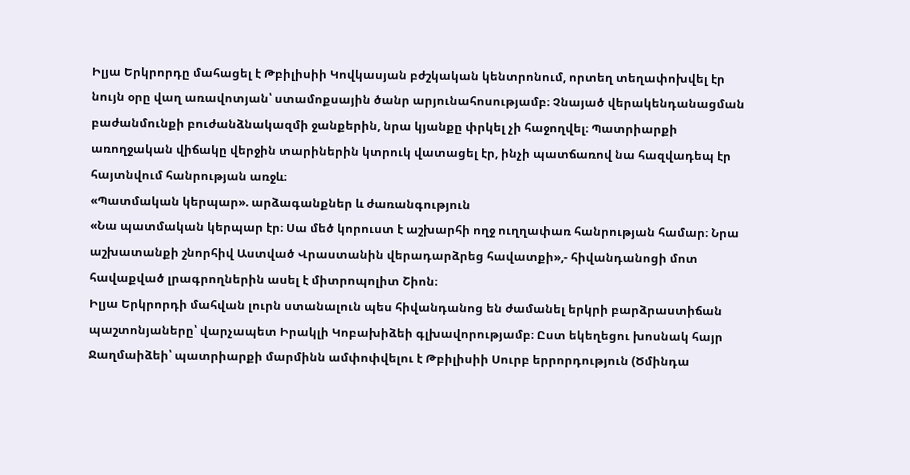Իլյա Երկրորդը մահացել է Թբիլիսիի Կովկասյան բժշկական կենտրոնում, որտեղ տեղափոխվել էր նույն օրը վաղ առավոտյան՝ ստամոքսային ծանր արյունահոսությամբ։ Չնայած վերակենդանացման բաժանմունքի բուժանձնակազմի ջանքերին, նրա կյանքը փրկել չի հաջողվել։ Պատրիարքի առողջական վիճակը վերջին տարիներին կտրուկ վատացել էր, ինչի պատճառով նա հազվադեպ էր հայտնվում հանրության առջև։
«Պատմական կերպար». արձագանքներ և ժառանգություն
«Նա պատմական կերպար էր։ Սա մեծ կորուստ է աշխարհի ողջ ուղղափառ հանրության համար։ Նրա աշխատանքի շնորհիվ Աստված Վրաստանին վերադարձրեց հավատքի»,- հիվանդանոցի մոտ հավաքված լրագրողներին ասել է միտրոպոլիտ Շիոն։
Իլյա Երկրորդի մահվան լուրն ստանալուն պես հիվանդանոց են ժամանել երկրի բարձրաստիճան պաշտոնյաները՝ վարչապետ Իրակլի Կոբախիձեի գլխավորությամբ։ Ըստ եկեղեցու խոսնակ հայր Ջաղմաիձեի՝ պատրիարքի մարմինն ամփոփվելու է Թբիլիսիի Սուրբ երրորդություն (Ծմինդա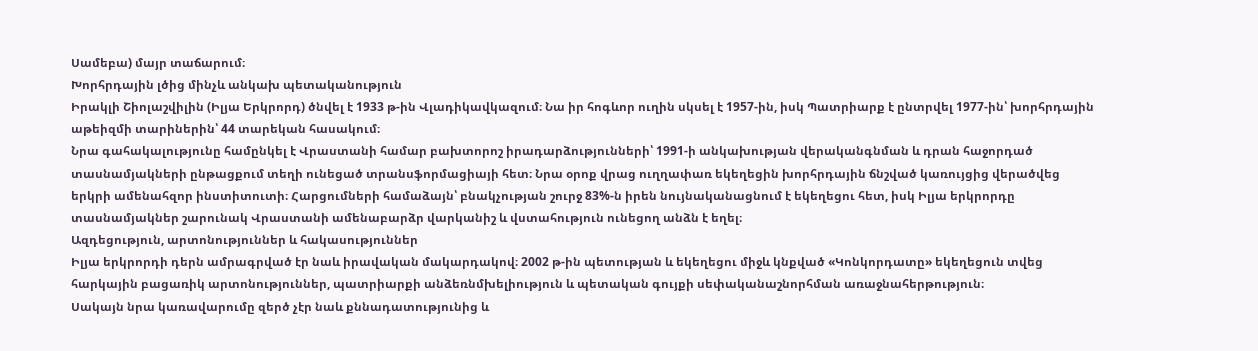Սամեբա) մայր տաճարում։
Խորհրդային լծից մինչև անկախ պետականություն
Իրակլի Շիոլաշվիլին (Իլյա Երկրորդ) ծնվել է 1933 թ-ին Վլադիկավկազում։ Նա իր հոգևոր ուղին սկսել է 1957-ին, իսկ Պատրիարք է ընտրվել 1977-ին՝ խորհրդային աթեիզմի տարիներին՝ 44 տարեկան հասակում։
Նրա գահակալությունը համընկել է Վրաստանի համար բախտորոշ իրադարձությունների՝ 1991-ի անկախության վերականգնման և դրան հաջորդած տասնամյակների ընթացքում տեղի ունեցած տրանսֆորմացիայի հետ։ Նրա օրոք վրաց ուղղափառ եկեղեցին խորհրդային ճնշված կառույցից վերածվեց երկրի ամենահզոր ինստիտուտի։ Հարցումների համաձայն՝ բնակչության շուրջ 83%-ն իրեն նույնականացնում է եկեղեցու հետ, իսկ Իլյա երկրորդը տասնամյակներ շարունակ Վրաստանի ամենաբարձր վարկանիշ և վստահություն ունեցող անձն է եղել։
Ազդեցություն, արտոնություններ և հակասություններ
Իլյա երկրորդի դերն ամրագրված էր նաև իրավական մակարդակով։ 2002 թ-ին պետության և եկեղեցու միջև կնքված «Կոնկորդատը» եկեղեցուն տվեց հարկային բացառիկ արտոնություններ, պատրիարքի անձեռնմխելիություն և պետական գույքի սեփականաշնորհման առաջնահերթություն։
Սակայն նրա կառավարումը զերծ չէր նաև քննադատությունից և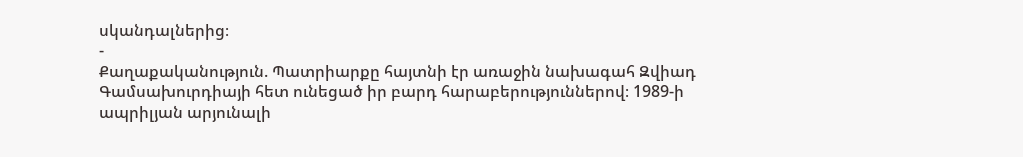սկանդալներից։
-
Քաղաքականություն. Պատրիարքը հայտնի էր առաջին նախագահ Զվիադ Գամսախուրդիայի հետ ունեցած իր բարդ հարաբերություններով։ 1989-ի ապրիլյան արյունալի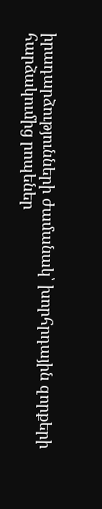իրադարձությունների ժամանակ՝ խորհրդային զորքերի հարձակումից րոպեներ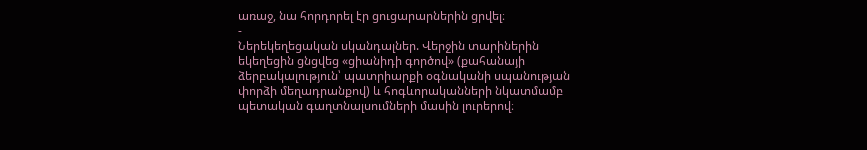առաջ, նա հորդորել էր ցուցարարներին ցրվել։
-
Ներեկեղեցական սկանդալներ. Վերջին տարիներին եկեղեցին ցնցվեց «ցիանիդի գործով» (քահանայի ձերբակալություն՝ պատրիարքի օգնականի սպանության փորձի մեղադրանքով) և հոգևորականների նկատմամբ պետական գաղտնալսումների մասին լուրերով։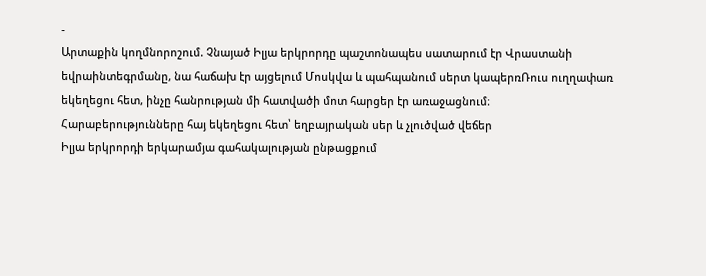-
Արտաքին կողմնորոշում. Չնայած Իլյա երկրորդը պաշտոնապես սատարում էր Վրաստանի եվրաինտեգրմանը, նա հաճախ էր այցելում Մոսկվա և պահպանում սերտ կապերռՌուս ուղղափառ եկեղեցու հետ, ինչը հանրության մի հատվածի մոտ հարցեր էր առաջացնում։
Հարաբերությունները հայ եկեղեցու հետ՝ եղբայրական սեր և չլուծված վեճեր
Իլյա երկրորդի երկարամյա գահակալության ընթացքում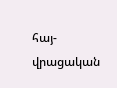հայ-վրացական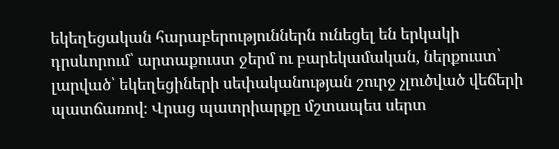եկեղեցական հարաբերություններն ունեցել են երկակի դրսևորում՝ արտաքուստ ջերմ ու բարեկամական, ներքուստ՝ լարված՝ եկեղեցիների սեփականության շուրջ չլուծված վեճերի պատճառով։ Վրաց պատրիարքը մշտապես սերտ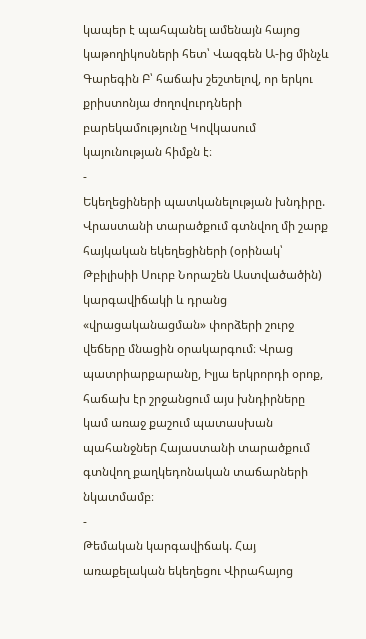կապեր է պահպանել ամենայն հայոց կաթողիկոսների հետ՝ Վազգեն Ա-ից մինչև Գարեգին Բ՝ հաճախ շեշտելով, որ երկու քրիստոնյա ժողովուրդների բարեկամությունը Կովկասում կայունության հիմքն է։
-
Եկեղեցիների պատկանելության խնդիրը. Վրաստանի տարածքում գտնվող մի շարք հայկական եկեղեցիների (օրինակ՝ Թբիլիսիի Սուրբ Նորաշեն Աստվածածին) կարգավիճակի և դրանց «վրացականացման» փորձերի շուրջ վեճերը մնացին օրակարգում։ Վրաց պատրիարքարանը, Իլյա երկրորդի օրոք, հաճախ էր շրջանցում այս խնդիրները կամ առաջ քաշում պատասխան պահանջներ Հայաստանի տարածքում գտնվող քաղկեդոնական տաճարների նկատմամբ։
-
Թեմական կարգավիճակ. Հայ առաքելական եկեղեցու Վիրահայոց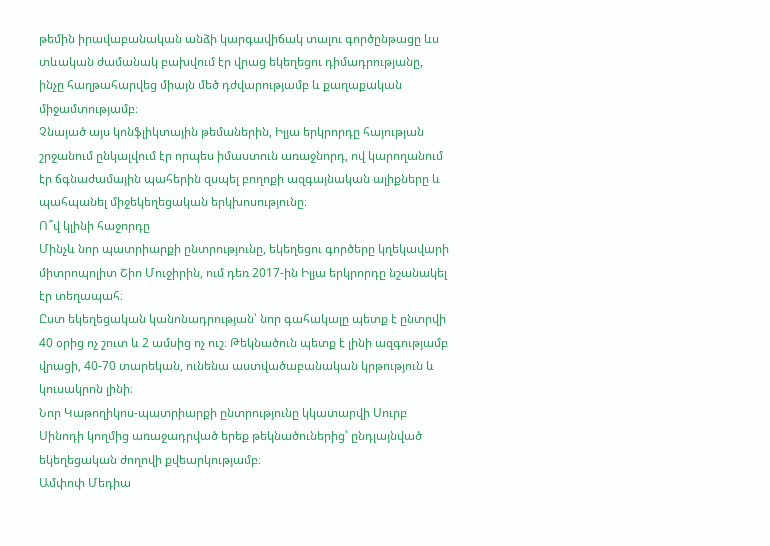թեմին իրավաբանական անձի կարգավիճակ տալու գործընթացը ևս տևական ժամանակ բախվում էր վրաց եկեղեցու դիմադրությանը, ինչը հաղթահարվեց միայն մեծ դժվարությամբ և քաղաքական միջամտությամբ։
Չնայած այս կոնֆլիկտային թեմաներին, Իլյա երկրորդը հայության շրջանում ընկալվում էր որպես իմաստուն առաջնորդ, ով կարողանում էր ճգնաժամային պահերին զսպել բողոքի ազգայնական ալիքները և պահպանել միջեկեղեցական երկխոսությունը։
Ո՞վ կլինի հաջորդը
Մինչև նոր պատրիարքի ընտրությունը, եկեղեցու գործերը կղեկավարի միտրոպոլիտ Շիո Մուջիրին, ում դեռ 2017-ին Իլյա երկրորդը նշանակել էր տեղապահ։
Ըստ եկեղեցական կանոնադրության՝ նոր գահակալը պետք է ընտրվի 40 օրից ոչ շուտ և 2 ամսից ոչ ուշ։ Թեկնածուն պետք է լինի ազգությամբ վրացի, 40-70 տարեկան, ունենա աստվածաբանական կրթություն և կուսակրոն լինի։
Նոր Կաթողիկոս-պատրիարքի ընտրությունը կկատարվի Սուրբ Սինոդի կողմից առաջադրված երեք թեկնածուներից՝ ընդլայնված եկեղեցական ժողովի քվեարկությամբ։
Ամփոփ Մեդիա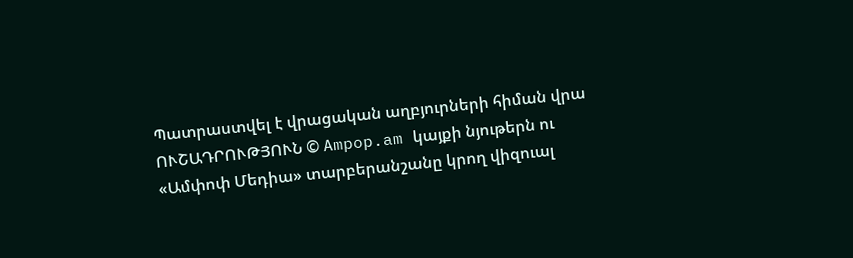Պատրաստվել է վրացական աղբյուրների հիման վրա
ՈՒՇԱԴՐՈՒԹՅՈՒՆ © Ampop.am կայքի նյութերն ու «Ամփոփ Մեդիա» տարբերանշանը կրող վիզուալ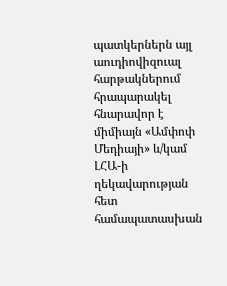պատկերներն այլ աուդիովիզուալ հարթակներում հրապարակել հնարավոր է միմիայն «Ամփոփ Մեդիայի» և/կամ ԼՀԱ-ի ղեկավարության հետ համապատասխան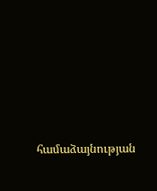համաձայնության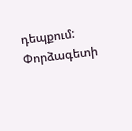դեպքում:
Փորձագետի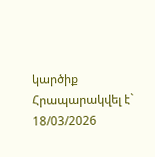կարծիք
Հրապարակվել է` 18/03/2026